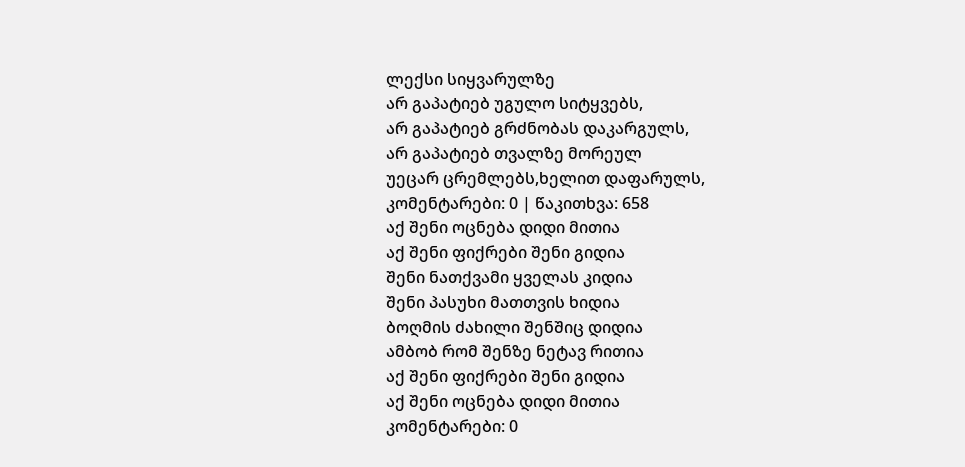ლექსი სიყვარულზე
არ გაპატიებ უგულო სიტყვებს,
არ გაპატიებ გრძნობას დაკარგულს,
არ გაპატიებ თვალზე მორეულ
უეცარ ცრემლებს,ხელით დაფარულს,
კომენტარები: 0 | წაკითხვა: 658
აქ შენი ოცნება დიდი მითია
აქ შენი ფიქრები შენი გიდია
შენი ნათქვამი ყველას კიდია
შენი პასუხი მათთვის ხიდია
ბოღმის ძახილი შენშიც დიდია
ამბობ რომ შენზე ნეტავ რითია
აქ შენი ფიქრები შენი გიდია
აქ შენი ოცნება დიდი მითია
კომენტარები: 0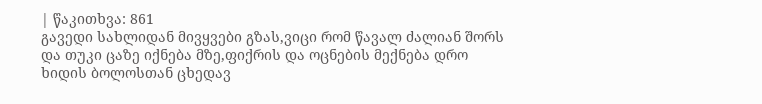| წაკითხვა: 861
გავედი სახლიდან მივყვები გზას,ვიცი რომ წავალ ძალიან შორს
და თუკი ცაზე იქნება მზე,ფიქრის და ოცნების მექნება დრო
ხიდის ბოლოსთან ცხედავ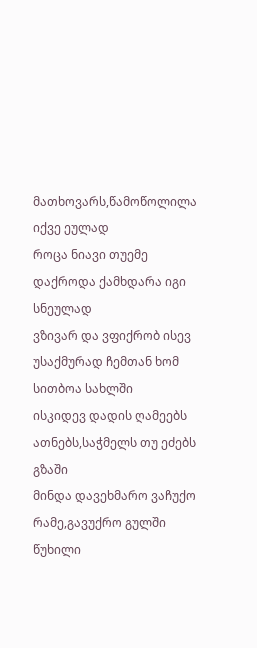მათხოვარს,წამოწოლილა იქვე ეულად
როცა ნიავი თუემე დაქროდა ქამხდარა იგი სნეულად
ვზივარ და ვფიქრობ ისევ უსაქმურად ჩემთან ხომ სითბოა სახლში
ისკიდევ დადის ღამეებს ათნებს,საჭმელს თუ ეძებს გზაში
მინდა დავეხმარო ვაჩუქო რამე,გავუქრო გულში წუხილი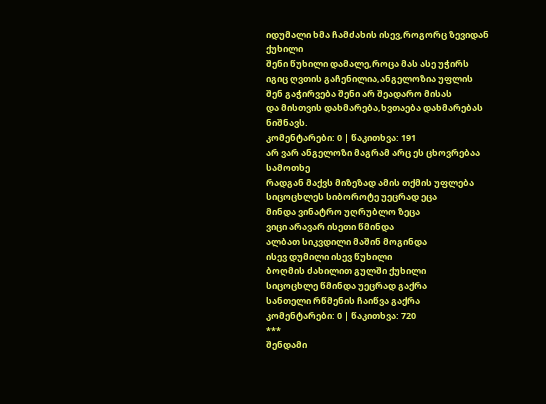იდუმალი ხმა ჩამძახის ისევ,როგორც ზევიდან ქუხილი
შენი წუხილი დამალე,როცა მას ასე უჭირს
იგიც ღვთის გაჩენილია,ანგელოზია უფლის
შენ გაჭირვება შენი არ შეადარო მისას
და მისთვის დახმარება,ხვთაება დახმარებას ნიშნავს.
კომენტარები: 0 | წაკითხვა: 191
არ ვარ ანგელოზი მაგრამ არც ეს ცხოვრებაა სამოთხე
რადგან მაქვს მიზეზად ამის თქმის უფლება
სიცოცხლეს სიბოროტე უეცრად ეცა
მინდა ვინატრო უღრუბლო ზეცა
ვიცი არავარ ისეთი წმინდა
ალბათ სიკვდილი მაშინ მოგინდა
ისევ დუმილი ისევ წუხილი
ბოღმის ძახილით გულში ქუხილი
სიცოცხლე წმინდა უეცრად გაქრა
სანთელი რწმენის ჩაიწვა გაქრა
კომენტარები: 0 | წაკითხვა: 720
***
შენდამი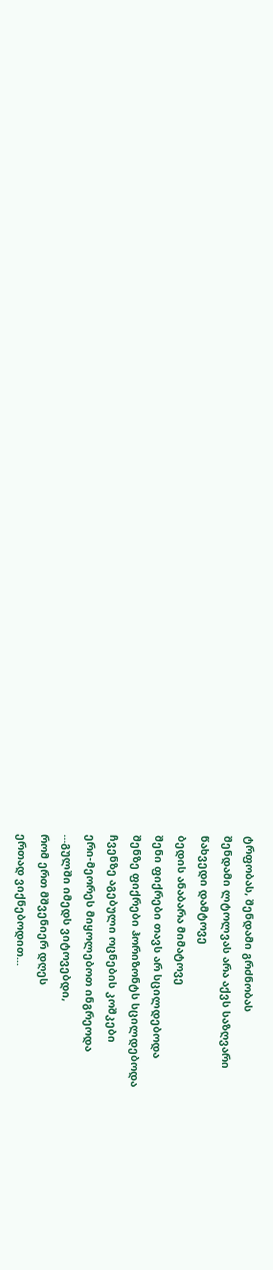ტრფობას, შენდამი გრძნობას
შენდამი ლტოლვას არა აქვს საზღვარი
წახვედი დამტოვე
ბედის ანაბარა მიმატოვე
შენი ფიქრები თავს არ სცილდებოდა
შენზე ფიქრები ჰორიზონტს სცილდებოდა
ჩვენზე აგებული ოცნების კოშკები
ერი-მეორეს მიყოლებოთ ინგრეოდა
...გულში იმედს ვიტოვებდი,
რომ ერთ მშვენიერ დღეს
ერთად ვიქნებოდით...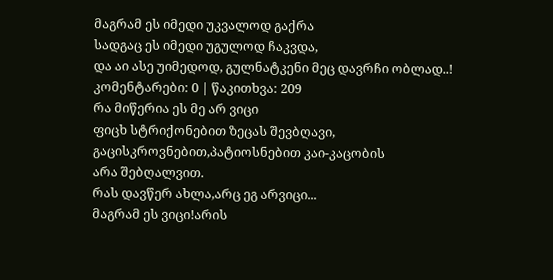მაგრამ ეს იმედი უკვალოდ გაქრა
სადგაც ეს იმედი უგულოდ ჩაკვდა,
და აი ასე უიმედოდ, გულნატკენი მეც დავრჩი ობლად..!
კომენტარები: 0 | წაკითხვა: 209
რა მიწერია ეს მე არ ვიცი
ფიცხ სტრიქონებით ზეცას შევბღავი,
გაცისკროვნებით,პატიოსნებით კაი-კაცობის
არა შებღალვით.
რას დავწერ ახლა,არც ეგ არვიცი...
მაგრამ ეს ვიცი!არის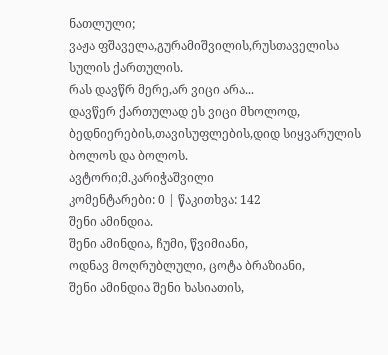ნათლული;
ვაჟა ფშაველა,გურამიშვილის,რუსთაველისა
სულის ქართულის.
რას დავწრ მერე,არ ვიცი არა...
დავწერ ქართულად ეს ვიცი მხოლოდ,
ბედნიერების,თავისუფლების,დიდ სიყვარულის
ბოლოს და ბოლოს.
ავტორი;მ.კარიჭაშვილი
კომენტარები: 0 | წაკითხვა: 142
შენი ამინდია.
შენი ამინდია, ჩუმი, წვიმიანი,
ოდნავ მოღრუბლული, ცოტა ბრაზიანი,
შენი ამინდია შენი ხასიათის,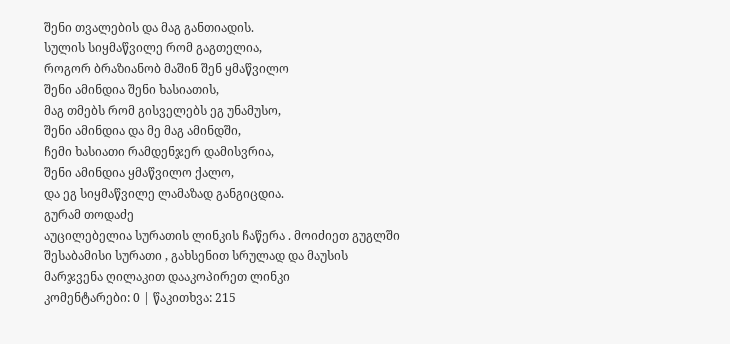შენი თვალების და მაგ განთიადის.
სულის სიყმაწვილე რომ გაგთელია,
როგორ ბრაზიანობ მაშინ შენ ყმაწვილო
შენი ამინდია შენი ხასიათის,
მაგ თმებს რომ გისველებს ეგ უნამუსო,
შენი ამინდია და მე მაგ ამინდში,
ჩემი ხასიათი რამდენჯერ დამისვრია,
შენი ამინდია ყმაწვილო ქალო,
და ეგ სიყმაწვილე ლამაზად განგიცდია.
გურამ თოდაძე
აუცილებელია სურათის ლინკის ჩაწერა . მოიძიეთ გუგლში შესაბამისი სურათი , გახსენით სრულად და მაუსის მარჯვენა ღილაკით დააკოპირეთ ლინკი
კომენტარები: 0 | წაკითხვა: 215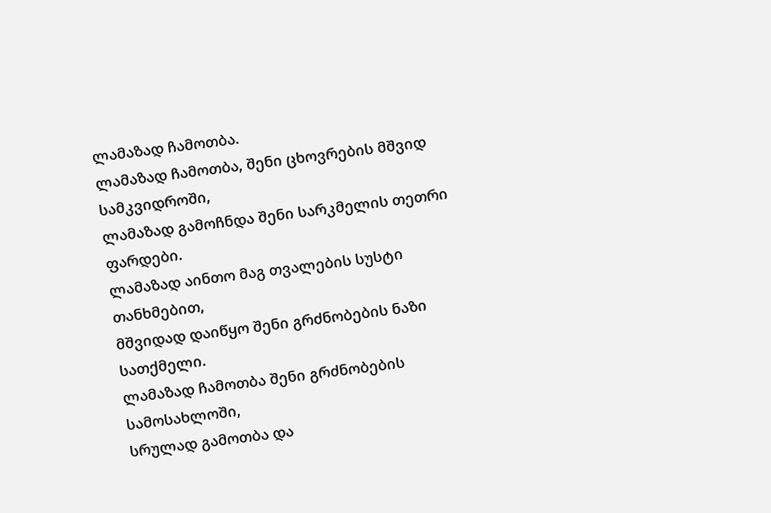ლამაზად ჩამოთბა.
ლამაზად ჩამოთბა, შენი ცხოვრების მშვიდ სამკვიდროში,
ლამაზად გამოჩნდა შენი სარკმელის თეთრი ფარდები.
ლამაზად აინთო მაგ თვალების სუსტი თანხმებით,
მშვიდად დაიწყო შენი გრძნობების ნაზი სათქმელი.
ლამაზად ჩამოთბა შენი გრძნობების სამოსახლოში,
სრულად გამოთბა და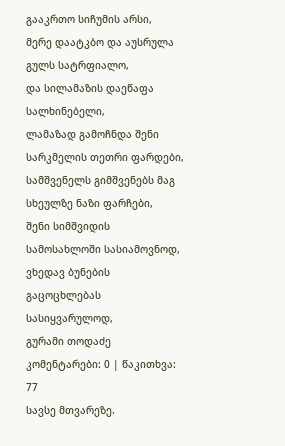გააკრთო სიჩუმის არსი,
მერე დაატკბო და აუსრულა გულს სატრფიალო,
და სილამაზის დაეწაფა სალხინებელი,
ლამაზად გამოჩნდა შენი სარკმელის თეთრი ფარდები,
სამშვენელს გიმშვენებს მაგ სხეულზე ნაზი ფარჩები,
შენი სიმშვიდის სამოსახლოში სასიამოვნოდ,
ვხედავ ბუნების გაცოცხლებას სასიყვარულოდ,
გურამი თოდაძე
კომენტარები: 0 | წაკითხვა: 77
სავსე მთვარეზე.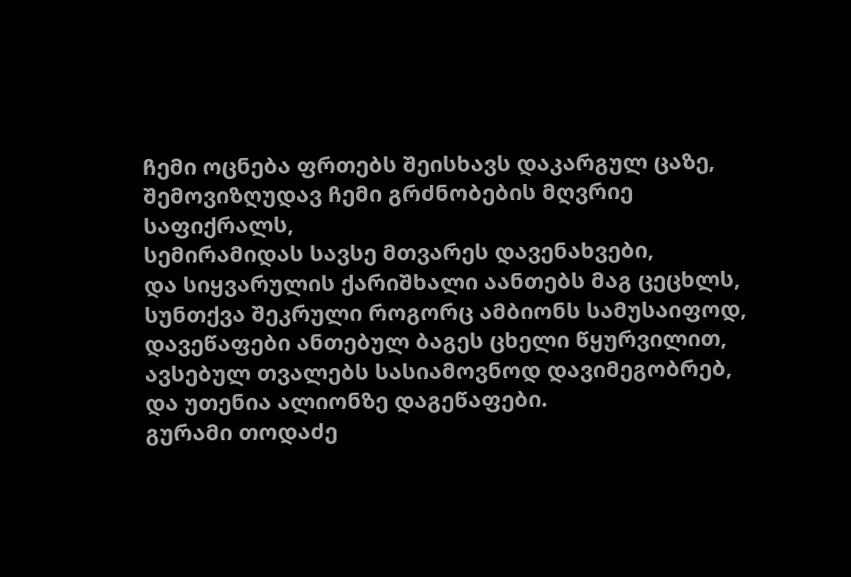ჩემი ოცნება ფრთებს შეისხავს დაკარგულ ცაზე,
შემოვიზღუდავ ჩემი გრძნობების მღვრიე საფიქრალს,
სემირამიდას სავსე მთვარეს დავენახვები,
და სიყვარულის ქარიშხალი აანთებს მაგ ცეცხლს,
სუნთქვა შეკრული როგორც ამბიონს სამუსაიფოდ,
დავეწაფები ანთებულ ბაგეს ცხელი წყურვილით,
ავსებულ თვალებს სასიამოვნოდ დავიმეგობრებ,
და უთენია ალიონზე დაგეწაფები.
გურამი თოდაძე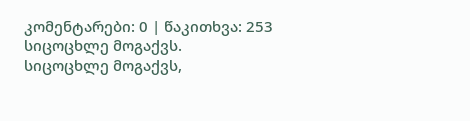კომენტარები: 0 | წაკითხვა: 253
სიცოცხლე მოგაქვს.
სიცოცხლე მოგაქვს,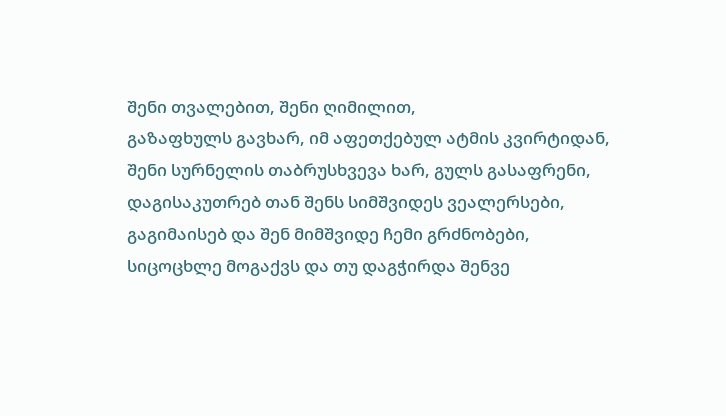შენი თვალებით, შენი ღიმილით,
გაზაფხულს გავხარ, იმ აფეთქებულ ატმის კვირტიდან,
შენი სურნელის თაბრუსხვევა ხარ, გულს გასაფრენი,
დაგისაკუთრებ თან შენს სიმშვიდეს ვეალერსები,
გაგიმაისებ და შენ მიმშვიდე ჩემი გრძნობები,
სიცოცხლე მოგაქვს და თუ დაგჭირდა შენვე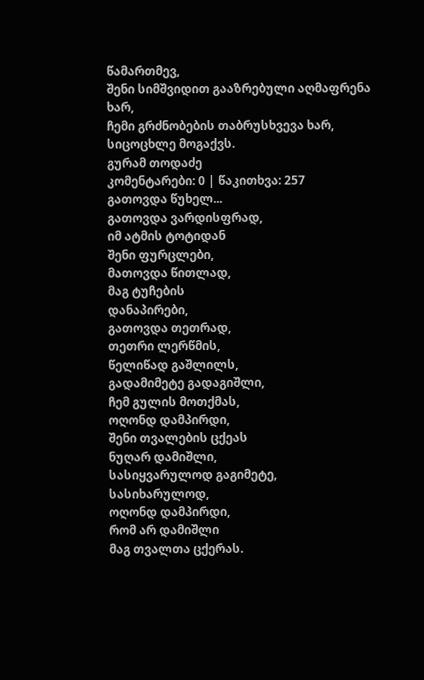წამართმევ,
შენი სიმშვიდით გააზრებული აღმაფრენა ხარ,
ჩემი გრძნობების თაბრუსხვევა ხარ, სიცოცხლე მოგაქვს.
გურამ თოდაძე
კომენტარები: 0 | წაკითხვა: 257
გათოვდა წუხელ...
გათოვდა ვარდისფრად,
იმ ატმის ტოტიდან
შენი ფურცლები,
მათოვდა წითლად,
მაგ ტუჩების
დანაპირები,
გათოვდა თეთრად,
თეთრი ლერწმის,
წელიწად გაშლილს,
გადამიმეტე გადაგიშლი,
ჩემ გულის მოთქმას,
ოღონდ დამპირდი,
შენი თვალების ცქეას
ნუღარ დამიშლი,
სასიყვარულოდ გაგიმეტე,
სასიხარულოდ,
ოღონდ დამპირდი,
რომ არ დამიშლი
მაგ თვალთა ცქერას.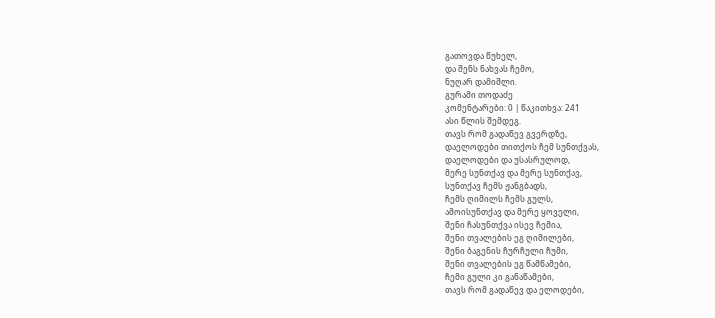გათოვდა წუხელ,
და შენს ნახვას ჩემო,
ნუღარ დამიშლი.
გურამი თოდაძე
კომენტარები: 0 | წაკითხვა: 241
ასი წლის შემდეგ.
თავს რომ გადაწევ გვერდზე,
დაელოდები თითქოს ჩემ სუნთქვას,
დაელოდები და უსასრულოდ,
მერე სუნთქავ და მერე სუნთქავ,
სუნთქავ ჩემს ჟანგბადს,
ჩემს ღიმილს ჩემს გულს,
ამოისუნთქავ და მერე ყოველი,
შენი ჩასუნთქვა ისევ ჩემია,
შენი თვალების ეგ ღიმილები,
შენი ბაგენის ჩურჩული ჩუმი,
შენი თვალების ეგ წამწამები,
ჩემი გული კი განაწამები,
თავს რომ გადაწევ და ელოდები,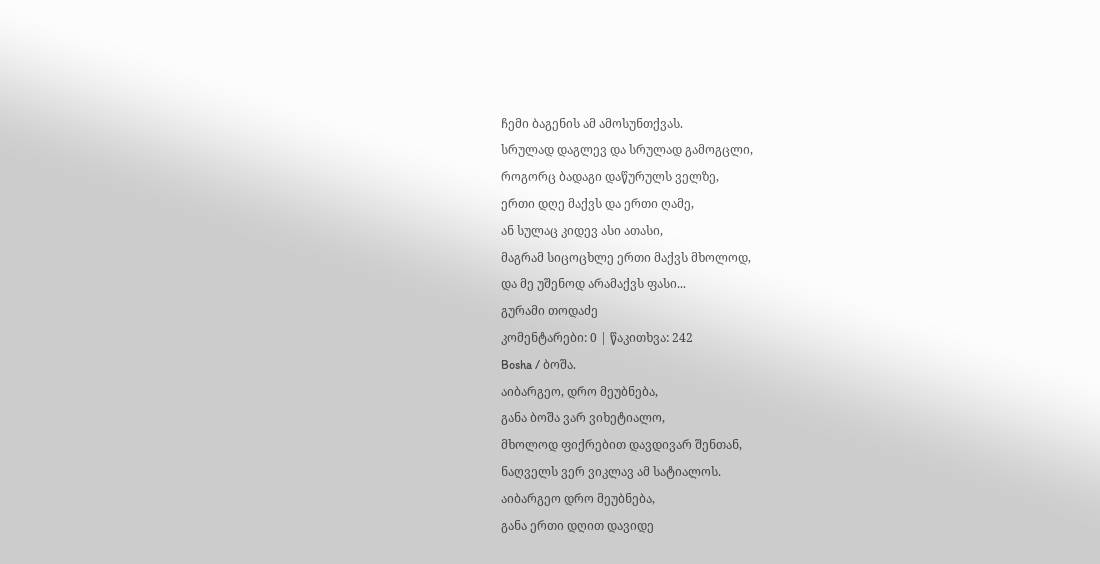ჩემი ბაგენის ამ ამოსუნთქვას.
სრულად დაგლევ და სრულად გამოგცლი,
როგორც ბადაგი დაწურულს ველზე,
ერთი დღე მაქვს და ერთი ღამე,
ან სულაც კიდევ ასი ათასი,
მაგრამ სიცოცხლე ერთი მაქვს მხოლოდ,
და მე უშენოდ არამაქვს ფასი...
გურამი თოდაძე
კომენტარები: 0 | წაკითხვა: 242
Bosha / ბოშა.
აიბარგეო, დრო მეუბნება,
განა ბოშა ვარ ვიხეტიალო,
მხოლოდ ფიქრებით დავდივარ შენთან,
ნაღველს ვერ ვიკლავ ამ სატიალოს.
აიბარგეო დრო მეუბნება,
განა ერთი დღით დავიდე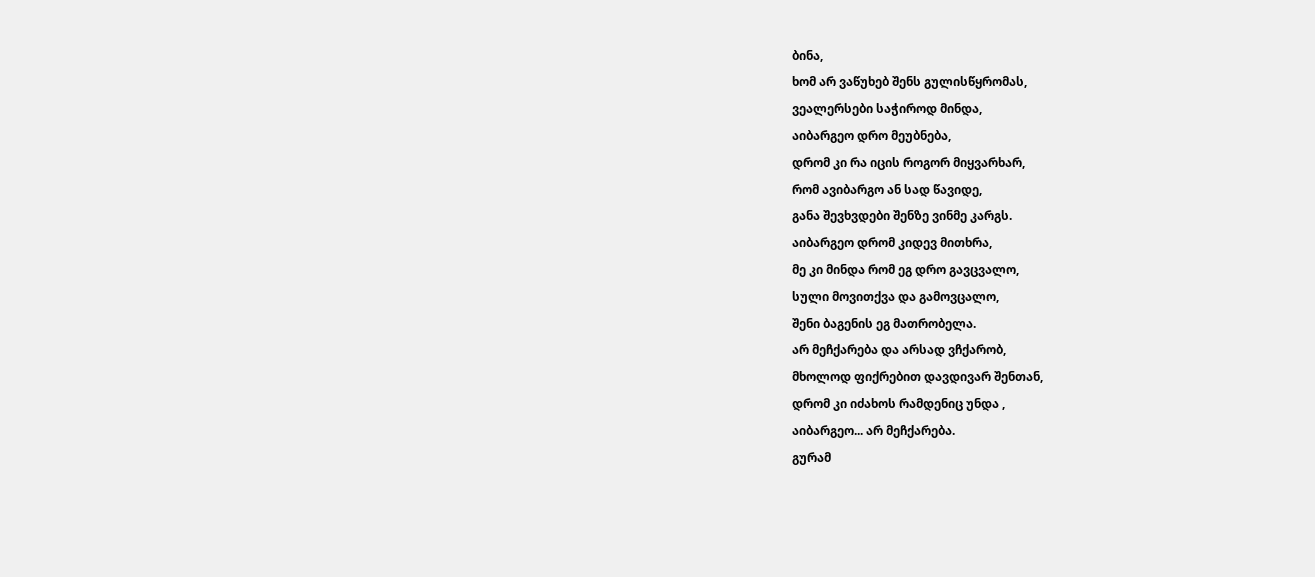ბინა,
ხომ არ ვაწუხებ შენს გულისწყრომას,
ვეალერსები საჭიროდ მინდა,
აიბარგეო დრო მეუბნება,
დრომ კი რა იცის როგორ მიყვარხარ,
რომ ავიბარგო ან სად წავიდე,
განა შევხვდები შენზე ვინმე კარგს.
აიბარგეო დრომ კიდევ მითხრა,
მე კი მინდა რომ ეგ დრო გავცვალო,
სული მოვითქვა და გამოვცალო,
შენი ბაგენის ეგ მათრობელა.
არ მეჩქარება და არსად ვჩქარობ,
მხოლოდ ფიქრებით დავდივარ შენთან,
დრომ კი იძახოს რამდენიც უნდა ,
აიბარგეო... არ მეჩქარება.
გურამ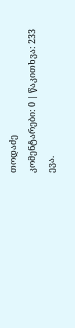თოდაძე
კომენტარები: 0 | წაკითხვა: 233
ევა.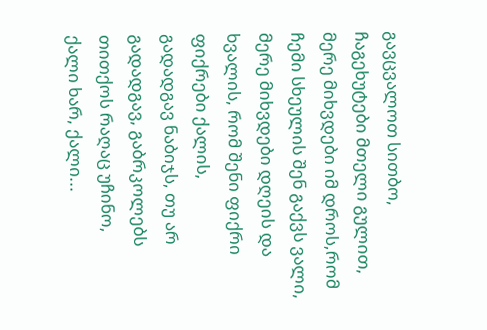გავცვალოთ სითბო, ჩაგეხუტები მთელი გულით,
მერე მიხვდები იმ დროს,რომ ჩემი სხეულის შენ გაქვს ვალი,
მერე მიხვდები დღეის და ხვალის, რომ შენი ფიქრი ფიქრები ქალის,
გადადგავ ნაბიჯს, თუ არ გადადგავ, გაბრკოლებს თითქოს რაღაც უჩინო,
ქალი ხარ, ქალი...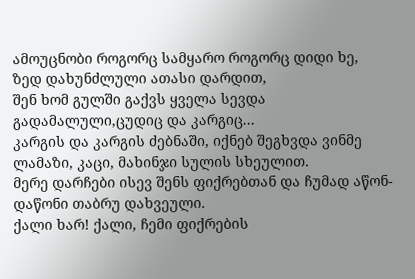ამოუცნობი როგორც სამყარო როგორც დიდი ხე,
ზედ დახუნძლული ათასი დარდით,
შენ ხომ გულში გაქვს ყველა სევდა გადამალული,ცუდიც და კარგიც...
კარგის და კარგის ძებნაში, იქნებ შეგხვდა ვინმე ლამაზი, კაცი, მახინჯი სულის სხეულით.
მერე დარჩები ისევ შენს ფიქრებთან და ჩუმად აწონ-დაწონი თაბრუ დახვეული.
ქალი ხარ! ქალი, ჩემი ფიქრების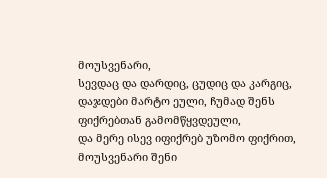მოუსვენარი,
სევდაც და დარდიც, ცუდიც და კარგიც,
დაჯდები მარტო ეული, ჩუმად შენს ფიქრებთან გამომწყვდეული,
და მერე ისევ იფიქრებ უზომო ფიქრით, მოუსვენარი შენი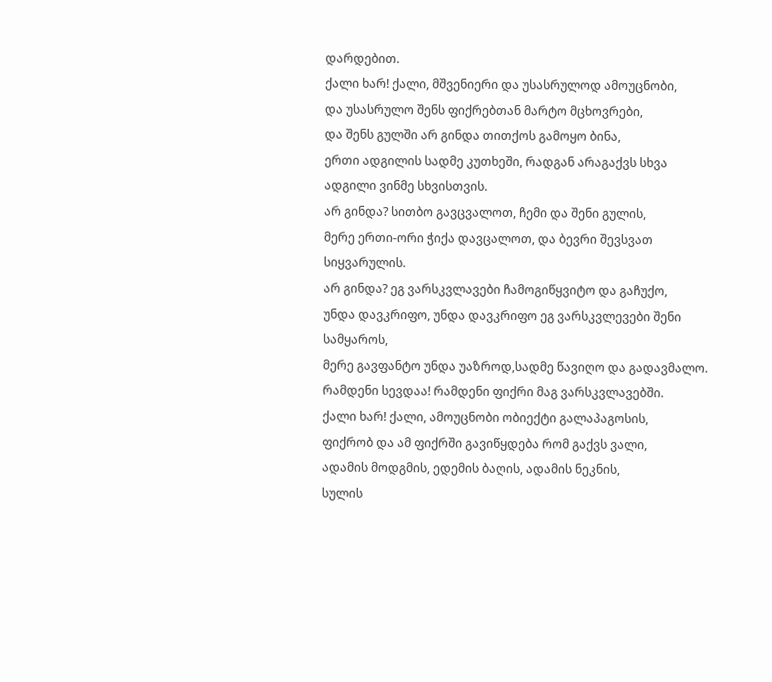დარდებით.
ქალი ხარ! ქალი, მშვენიერი და უსასრულოდ ამოუცნობი,
და უსასრულო შენს ფიქრებთან მარტო მცხოვრები,
და შენს გულში არ გინდა თითქოს გამოყო ბინა,
ერთი ადგილის სადმე კუთხეში, რადგან არაგაქვს სხვა ადგილი ვინმე სხვისთვის.
არ გინდა? სითბო გავცვალოთ, ჩემი და შენი გულის,
მერე ერთი-ორი ჭიქა დავცალოთ, და ბევრი შევსვათ სიყვარულის.
არ გინდა? ეგ ვარსკვლავები ჩამოგიწყვიტო და გაჩუქო,
უნდა დავკრიფო, უნდა დავკრიფო ეგ ვარსკვლევები შენი სამყაროს,
მერე გავფანტო უნდა უაზროდ,სადმე წავიღო და გადავმალო.
რამდენი სევდაა! რამდენი ფიქრი მაგ ვარსკვლავებში.
ქალი ხარ! ქალი, ამოუცნობი ობიექტი გალაპაგოსის,
ფიქრობ და ამ ფიქრში გავიწყდება რომ გაქვს ვალი,
ადამის მოდგმის, ედემის ბაღის, ადამის ნეკნის,
სულის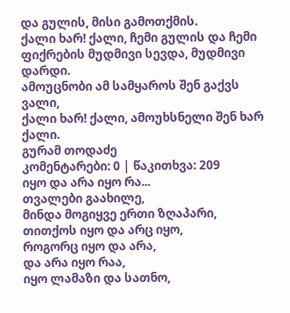და გულის, მისი გამოთქმის.
ქალი ხარ! ქალი, ჩემი გულის და ჩემი ფიქრების მუდმივი სევდა, მუდმივი დარდი.
ამოუცნობი ამ სამყაროს შენ გაქვს ვალი,
ქალი ხარ! ქალი, ამოუხსნელი შენ ხარ ქალი.
გურამ თოდაძე
კომენტარები: 0 | წაკითხვა: 209
იყო და არა იყო რა...
თვალები გაახილე,
მინდა მოგიყვე ერთი ზღაპარი,
თითქოს იყო და არც იყო,
როგორც იყო და არა,
და არა იყო რაა,
იყო ლამაზი და სათნო,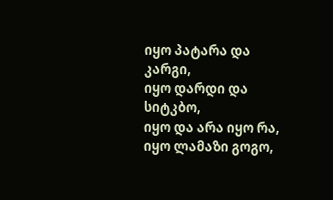იყო პატარა და კარგი,
იყო დარდი და სიტკბო,
იყო და არა იყო რა,
იყო ლამაზი გოგო,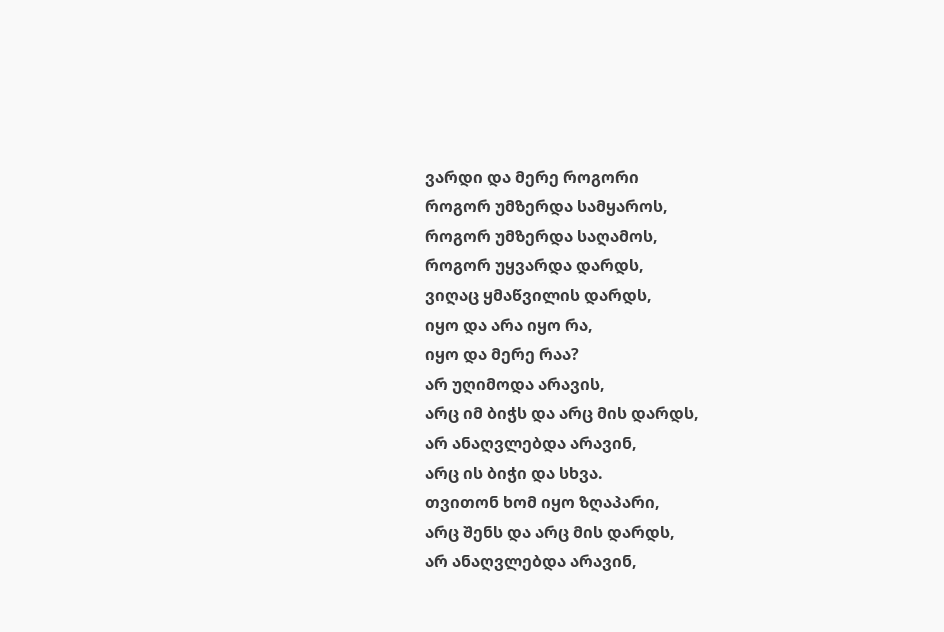ვარდი და მერე როგორი
როგორ უმზერდა სამყაროს,
როგორ უმზერდა საღამოს,
როგორ უყვარდა დარდს,
ვიღაც ყმაწვილის დარდს,
იყო და არა იყო რა,
იყო და მერე რაა?
არ უღიმოდა არავის,
არც იმ ბიჭს და არც მის დარდს,
არ ანაღვლებდა არავინ,
არც ის ბიჭი და სხვა.
თვითონ ხომ იყო ზღაპარი,
არც შენს და არც მის დარდს,
არ ანაღვლებდა არავინ,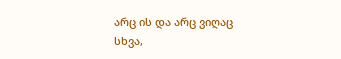არც ის და არც ვიღაც სხვა,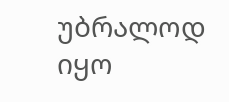უბრალოდ იყო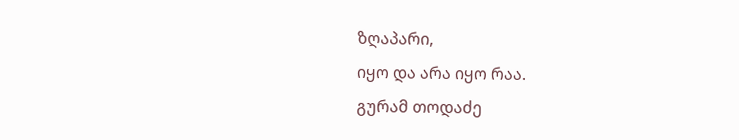ზღაპარი,
იყო და არა იყო რაა.
გურამ თოდაძე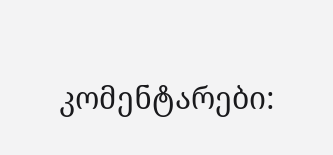კომენტარები: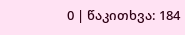0 | წაკითხვა: 184